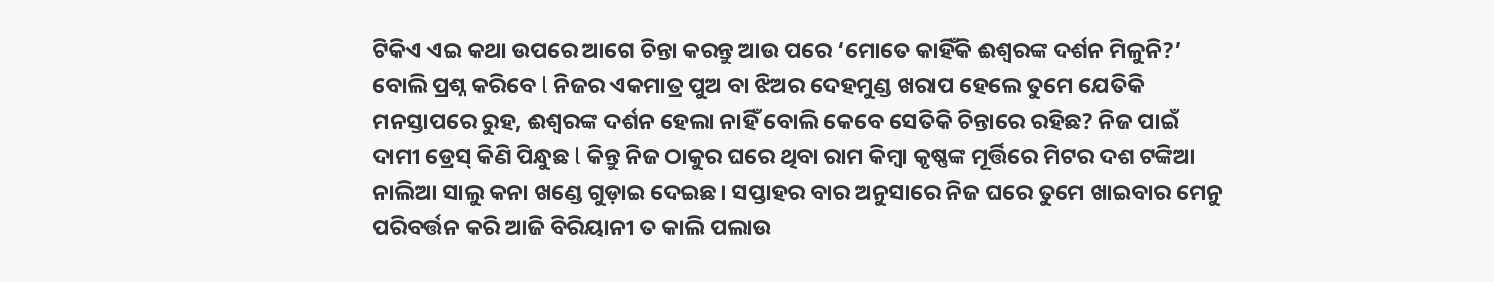ଟିକିଏ ଏଇ କଥା ଉପରେ ଆଗେ ଚିନ୍ତା କରନ୍ତୁ ଆଉ ପରେ ‘ମୋତେ କାହିଁକି ଈଶ୍ୱରଙ୍କ ଦର୍ଶନ ମିଳୁନି?’ ବୋଲି ପ୍ରଶ୍ନ କରିବେ l ନିଜର ଏକମାତ୍ର ପୁଅ ବା ଝିଅର ଦେହମୁଣ୍ଡ ଖରାପ ହେଲେ ତୁମେ ଯେତିକି ମନସ୍ତାପରେ ରୁହ, ଈଶ୍ୱରଙ୍କ ଦର୍ଶନ ହେଲା ନାହିଁ ବୋଲି କେବେ ସେତିକି ଚିନ୍ତାରେ ରହିଛ? ନିଜ ପାଇଁ ଦାମୀ ଡ୍ରେସ୍ କିଣି ପିନ୍ଧୁଛ l କିନ୍ତୁ ନିଜ ଠାକୁର ଘରେ ଥିବା ରାମ କିମ୍ବା କୃଷ୍ଣଙ୍କ ମୂର୍ତ୍ତିରେ ମିଟର ଦଶ ଟଙ୍କିଆ ନାଲିଆ ସାଲୁ କନା ଖଣ୍ଡେ ଗୁଡ଼ାଇ ଦେଇଛ। ସପ୍ତାହର ବାର ଅନୁସାରେ ନିଜ ଘରେ ତୁମେ ଖାଇବାର ମେନୁ ପରିବର୍ତ୍ତନ କରି ଆଜି ବିରିୟାନୀ ତ କାଲି ପଲାଉ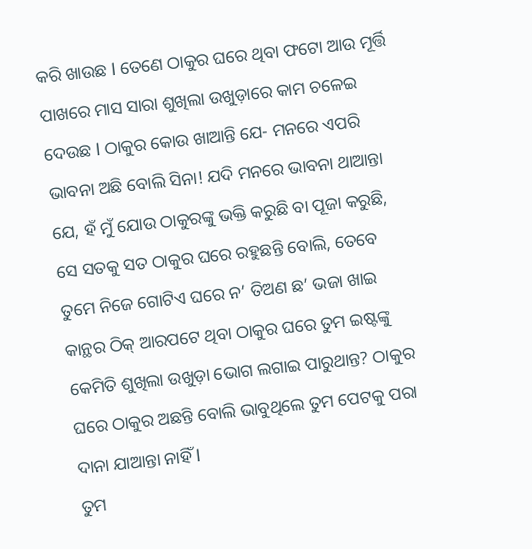କରି ଖାଉଛ l ତେଣେ ଠାକୁର ଘରେ ଥିବା ଫଟୋ ଆଉ ମୂର୍ତ୍ତି ପାଖରେ ମାସ ସାରା ଶୁଖିଲା ଉଖୁଡ଼ାରେ କାମ ଚଳେଇ ଦେଉଛ l ଠାକୁର କୋଉ ଖାଆନ୍ତି ଯେ- ମନରେ ଏପରି ଭାବନା ଅଛି ବୋଲି ସିନା! ଯଦି ମନରେ ଭାବନା ଥାଆନ୍ତା ଯେ, ହଁ ମୁଁ ଯୋଉ ଠାକୁରଙ୍କୁ ଭକ୍ତି କରୁଛି ବା ପୂଜା କରୁଛି, ସେ ସତକୁ ସତ ଠାକୁର ଘରେ ରହୁଛନ୍ତି ବୋଲି, ତେବେ ତୁମେ ନିଜେ ଗୋଟିଏ ଘରେ ନ’ ତିଅଣ ଛ’ ଭଜା ଖାଇ କାନ୍ଥର ଠିକ୍ ଆରପଟେ ଥିବା ଠାକୁର ଘରେ ତୁମ ଇଷ୍ଟଙ୍କୁ କେମିତି ଶୁଖିଲା ଉଖୁଡ଼ା ଭୋଗ ଲଗାଇ ପାରୁଥାନ୍ତ? ଠାକୁର ଘରେ ଠାକୁର ଅଛନ୍ତି ବୋଲି ଭାବୁଥିଲେ ତୁମ ପେଟକୁ ପରା ଦାନା ଯାଆନ୍ତା ନାହିଁ l
ତୁମ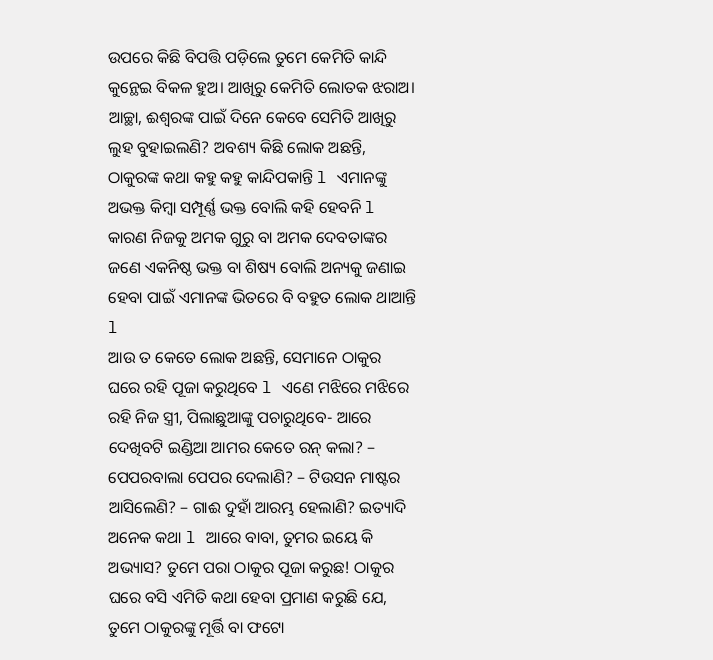ଉପରେ କିଛି ବିପତ୍ତି ପଡ଼ିଲେ ତୁମେ କେମିତି କାନ୍ଦି କୁନ୍ଥେଇ ବିକଳ ହୁଅ। ଆଖିରୁ କେମିତି ଲୋତକ ଝରାଅ। ଆଚ୍ଛା, ଈଶ୍ୱରଙ୍କ ପାଇଁ ଦିନେ କେବେ ସେମିତି ଆଖିରୁ ଲୁହ ବୁହାଇଲଣି? ଅବଶ୍ୟ କିଛି ଲୋକ ଅଛନ୍ତି, ଠାକୁରଙ୍କ କଥା କହୁ କହୁ କାନ୍ଦିପକାନ୍ତି l ଏମାନଙ୍କୁ ଅଭକ୍ତ କିମ୍ବା ସମ୍ପୂର୍ଣ୍ଣ ଭକ୍ତ ବୋଲି କହି ହେବନି l କାରଣ ନିଜକୁ ଅମକ ଗୁରୁ ବା ଅମକ ଦେବତାଙ୍କର ଜଣେ ଏକନିଷ୍ଠ ଭକ୍ତ ବା ଶିଷ୍ୟ ବୋଲି ଅନ୍ୟକୁ ଜଣାଇ ହେବା ପାଇଁ ଏମାନଙ୍କ ଭିତରେ ବି ବହୁତ ଲୋକ ଥାଆନ୍ତି l
ଆଉ ତ କେତେ ଲୋକ ଅଛନ୍ତି, ସେମାନେ ଠାକୁର ଘରେ ରହି ପୂଜା କରୁଥିବେ l ଏଣେ ମଝିରେ ମଝିରେ ରହି ନିଜ ସ୍ତ୍ରୀ, ପିଲାଛୁଆଙ୍କୁ ପଚାରୁଥିବେ- ଆରେ ଦେଖିବଟି ଇଣ୍ଡିଆ ଆମର କେତେ ରନ୍ କଲା? – ପେପରବାଲା ପେପର ଦେଲାଣି? – ଟିଉସନ ମାଷ୍ଟର ଆସିଲେଣି? – ଗାଈ ଦୁହାଁ ଆରମ୍ଭ ହେଲାଣି? ଇତ୍ୟାଦି ଅନେକ କଥା l ଆରେ ବାବା, ତୁମର ଇୟେ କି ଅଭ୍ୟାସ? ତୁମେ ପରା ଠାକୁର ପୂଜା କରୁଛ! ଠାକୁର ଘରେ ବସି ଏମିତି କଥା ହେବା ପ୍ରମାଣ କରୁଛି ଯେ, ତୁମେ ଠାକୁରଙ୍କୁ ମୂର୍ତ୍ତି ବା ଫଟୋ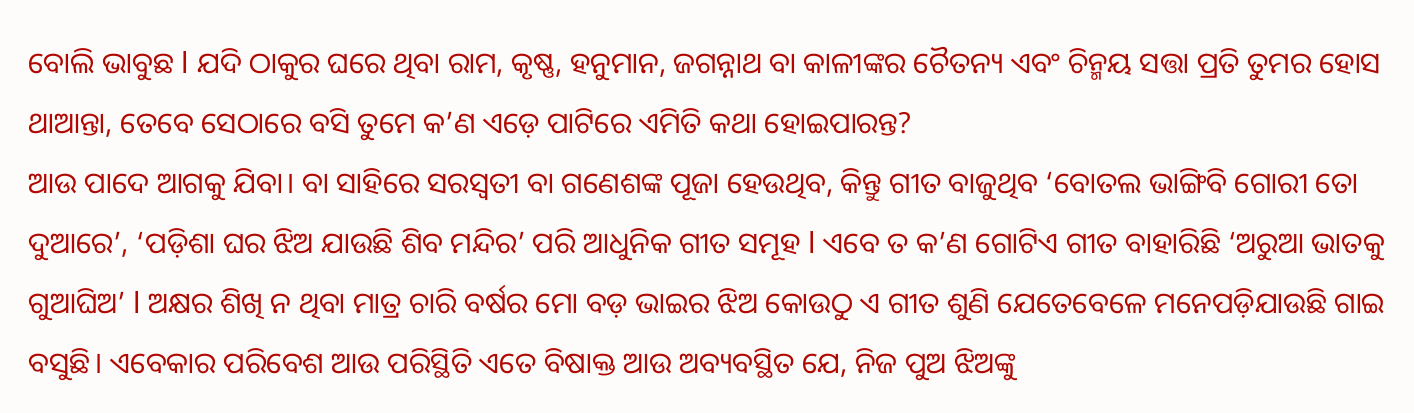ବୋଲି ଭାବୁଛ l ଯଦି ଠାକୁର ଘରେ ଥିବା ରାମ, କୃଷ୍ଣ, ହନୁମାନ, ଜଗନ୍ନାଥ ବା କାଳୀଙ୍କର ଚୈତନ୍ୟ ଏବଂ ଚିନ୍ମୟ ସତ୍ତା ପ୍ରତି ତୁମର ହୋସ ଥାଆନ୍ତା, ତେବେ ସେଠାରେ ବସି ତୁମେ କ’ଣ ଏଡ଼େ ପାଟିରେ ଏମିତି କଥା ହୋଇପାରନ୍ତ?
ଆଉ ପାଦେ ଆଗକୁ ଯିବା। ବା ସାହିରେ ସରସ୍ବତୀ ବା ଗଣେଶଙ୍କ ପୂଜା ହେଉଥିବ, କିନ୍ତୁ ଗୀତ ବାଜୁଥିବ ‘ବୋତଲ ଭାଙ୍ଗିବି ଗୋରୀ ତୋ ଦୁଆରେ’, ‘ପଡ଼ିଶା ଘର ଝିଅ ଯାଉଛି ଶିବ ମନ୍ଦିର’ ପରି ଆଧୁନିକ ଗୀତ ସମୂହ l ଏବେ ତ କ’ଣ ଗୋଟିଏ ଗୀତ ବାହାରିଛି ‘ଅରୁଆ ଭାତକୁ ଗୁଆଘିଅ’ l ଅକ୍ଷର ଶିଖି ନ ଥିବା ମାତ୍ର ଚାରି ବର୍ଷର ମୋ ବଡ଼ ଭାଇର ଝିଅ କୋଉଠୁ ଏ ଗୀତ ଶୁଣି ଯେତେବେଳେ ମନେପଡ଼ିଯାଉଛି ଗାଇ ବସୁଛି। ଏବେକାର ପରିବେଶ ଆଉ ପରିସ୍ଥିତି ଏତେ ବିଷାକ୍ତ ଆଉ ଅବ୍ୟବସ୍ଥିତ ଯେ, ନିଜ ପୁଅ ଝିଅଙ୍କୁ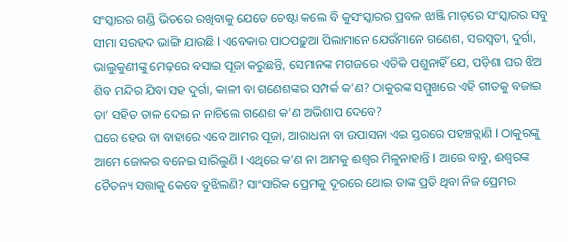ସଂସ୍କାରର ଗଣ୍ଡି ଭିତରେ ରଖିବାକୁ ଯେତେ ଚେଷ୍ଟା କଲେ ବି କୁସଂସ୍କାରର ପ୍ରବଳ ଝାଞ୍ଜି ମାଡ଼ରେ ସଂସ୍କାରର ସବୁ ସୀମା ସରହଦ ଭାଙ୍ଗି ଯାଉଛି l ଏବେକାର ପାଠପଢ଼ୁଆ ପିଲାମାନେ ଯେଉଁମାନେ ଗଣେଶ, ସରସ୍ବତୀ, ଦୁର୍ଗା, ଭାଲୁକୁଣୀଙ୍କୁ ମେଢ଼ରେ ବସାଇ ପୂଜା କରୁଛନ୍ତି, ସେମାନଙ୍କ ମଗଜରେ ଏତିକି ପଶୁନାହିଁ ଯେ, ପଡ଼ିଶା ଘର ଝିଅ ଶିବ ମନ୍ଦିର ଯିବା ସହ ଦୁର୍ଗା, କାଳୀ ବା ଗଣେଶଙ୍କର ସମ୍ପର୍କ କ’ଣ? ଠାକୁରଙ୍କ ସମ୍ମୁଖରେ ଏହି ଗୀତକୁ ବଜାଇ ତା’ ସହିତ ତାଳ ଦେଇ ନ ନାଚିଲେ ଗଣେଶ କ’ଣ ଅଭିଶାପ ଦେବେ?
ଘରେ ହେଉ ବା ବାହାରେ ଏବେ ଆମର ପୂଜା, ଆରାଧନା ବା ଉପାସନା ଏଇ ସ୍ତରରେ ପହଞ୍ଚତ୍ଲାଣି l ଠାକୁରଙ୍କୁ ଆମେ ଜୋକର ବନେଇ ସାରିଲୁଣି l ଏଥିରେ କ’ଣ ନା ଆମକୁ ଈଶ୍ୱର ମିଳୁନାହାନ୍ତି l ଆରେ ବାବୁ, ଈଶ୍ୱରଙ୍କ ଚୈତନ୍ୟ ସତ୍ତାକୁ କେବେ ବୁଝିଲଣି? ସାଂସାରିକ ପ୍ରେମକୁ ଦୂରରେ ଥୋଇ ତାଙ୍କ ପ୍ରତି ଥିବା ନିଜ ପ୍ରେମର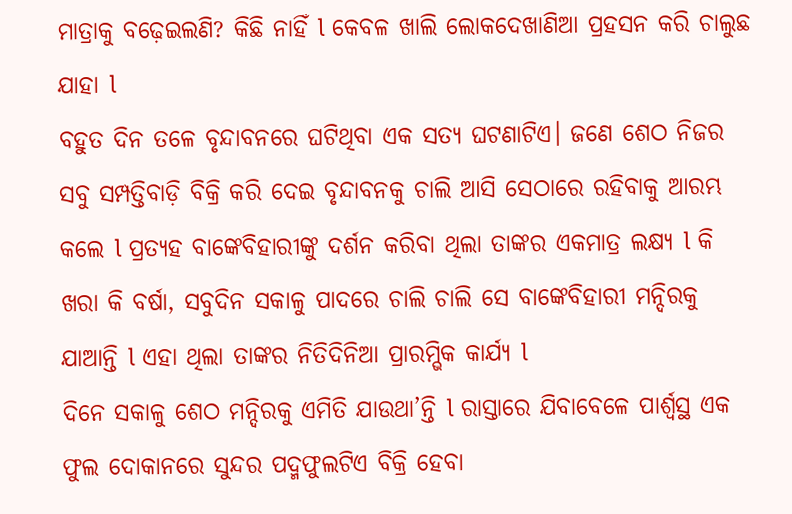ମାତ୍ରାକୁ ବଢ଼େଇଲଣି? କିଛି ନାହିଁ l କେବଳ ଖାଲି ଲୋକଦେଖାଣିଆ ପ୍ରହସନ କରି ଚାଲୁଛ ଯାହା l
ବହୁତ ଦିନ ତଳେ ବୃନ୍ଦାବନରେ ଘଟିଥିବା ଏକ ସତ୍ୟ ଘଟଣାଟିଏ। ଜଣେ ଶେଠ ନିଜର ସବୁ ସମ୍ପତ୍ତିବାଡ଼ି ବିକ୍ରି କରି ଦେଇ ବୃନ୍ଦାବନକୁ ଚାଲି ଆସି ସେଠାରେ ରହିବାକୁ ଆରମ୍ଭ କଲେ l ପ୍ରତ୍ୟହ ବାଙ୍କେବିହାରୀଙ୍କୁ ଦର୍ଶନ କରିବା ଥିଲା ତାଙ୍କର ଏକମାତ୍ର ଲକ୍ଷ୍ୟ l କି ଖରା କି ବର୍ଷା, ସବୁଦିନ ସକାଳୁ ପାଦରେ ଚାଲି ଚାଲି ସେ ବାଙ୍କେବିହାରୀ ମନ୍ଦିରକୁ ଯାଆନ୍ତି l ଏହା ଥିଲା ତାଙ୍କର ନିତିଦିନିଆ ପ୍ରାରମ୍ଭିକ କାର୍ଯ୍ୟ l
ଦିନେ ସକାଳୁ ଶେଠ ମନ୍ଦିରକୁ ଏମିତି ଯାଉଥା’ନ୍ତି l ରାସ୍ତାରେ ଯିବାବେଳେ ପାର୍ଶ୍ୱସ୍ଥ ଏକ ଫୁଲ ଦୋକାନରେ ସୁନ୍ଦର ପଦ୍ମଫୁଲଟିଏ ବିକ୍ରି ହେବା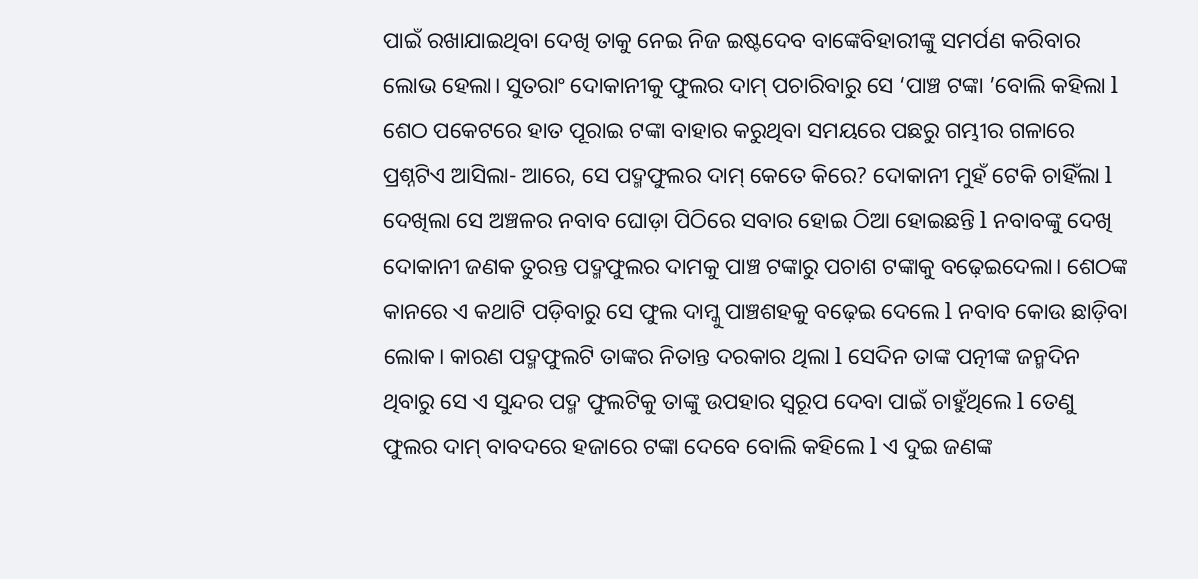ପାଇଁ ରଖାଯାଇଥିବା ଦେଖି ତାକୁ ନେଇ ନିଜ ଇଷ୍ଟଦେବ ବାଙ୍କେବିହାରୀଙ୍କୁ ସମର୍ପଣ କରିବାର ଲୋଭ ହେଲା। ସୁତରାଂ ଦୋକାନୀକୁ ଫୁଲର ଦାମ୍ ପଚାରିବାରୁ ସେ ‘ପାଞ୍ଚ ଟଙ୍କା ’ବୋଲି କହିଲା l ଶେଠ ପକେଟରେ ହାତ ପୂରାଇ ଟଙ୍କା ବାହାର କରୁଥିବା ସମୟରେ ପଛରୁ ଗମ୍ଭୀର ଗଳାରେ ପ୍ରଶ୍ନଟିଏ ଆସିଲା- ଆରେ, ସେ ପଦ୍ମଫୁଲର ଦାମ୍ କେତେ କିରେ? ଦୋକାନୀ ମୁହଁ ଟେକି ଚାହିଁଲା l ଦେଖିଲା ସେ ଅଞ୍ଚଳର ନବାବ ଘୋଡ଼ା ପିଠିରେ ସବାର ହୋଇ ଠିଆ ହୋଇଛନ୍ତି l ନବାବଙ୍କୁ ଦେଖି ଦୋକାନୀ ଜଣକ ତୁରନ୍ତ ପଦ୍ମଫୁଲର ଦାମକୁ ପାଞ୍ଚ ଟଙ୍କାରୁ ପଚାଶ ଟଙ୍କାକୁ ବଢ଼େଇଦେଲା। ଶେଠଙ୍କ କାନରେ ଏ କଥାଟି ପଡ଼ିବାରୁ ସେ ଫୁଲ ଦାମ୍କୁ ପାଞ୍ଚଶହକୁ ବଢ଼େଇ ଦେଲେ l ନବାବ କୋଉ ଛାଡ଼ିବା ଲୋକ। କାରଣ ପଦ୍ମଫୁଲଟି ତାଙ୍କର ନିତାନ୍ତ ଦରକାର ଥିଲା l ସେଦିନ ତାଙ୍କ ପତ୍ନୀଙ୍କ ଜନ୍ମଦିନ ଥିବାରୁ ସେ ଏ ସୁନ୍ଦର ପଦ୍ମ ଫୁଲଟିକୁ ତାଙ୍କୁ ଉପହାର ସ୍ବରୂପ ଦେବା ପାଇଁ ଚାହୁଁଥିଲେ l ତେଣୁ ଫୁଲର ଦାମ୍ ବାବଦରେ ହଜାରେ ଟଙ୍କା ଦେବେ ବୋଲି କହିଲେ l ଏ ଦୁଇ ଜଣଙ୍କ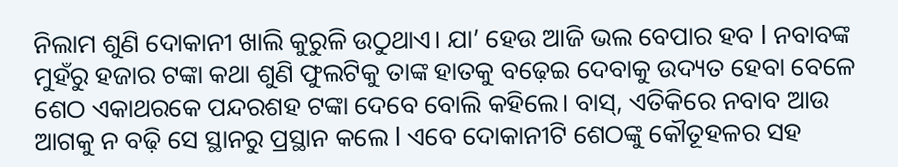ନିଲାମ ଶୁଣି ଦୋକାନୀ ଖାଲି କୁରୁଳି ଉଠୁଥାଏ। ଯା’ ହେଉ ଆଜି ଭଲ ବେପାର ହବ l ନବାବଙ୍କ ମୁହଁରୁ ହଜାର ଟଙ୍କା କଥା ଶୁଣି ଫୁଲଟିକୁ ତାଙ୍କ ହାତକୁ ବଢ଼େଇ ଦେବାକୁ ଉଦ୍ୟତ ହେବା ବେଳେ ଶେଠ ଏକାଥରକେ ପନ୍ଦରଶହ ଟଙ୍କା ଦେବେ ବୋଲି କହିଲେ। ବାସ୍, ଏତିକିରେ ନବାବ ଆଉ ଆଗକୁ ନ ବଢ଼ି ସେ ସ୍ଥାନରୁ ପ୍ରସ୍ଥାନ କଲେ l ଏବେ ଦୋକାନୀଟି ଶେଠଙ୍କୁ କୌତୂହଳର ସହ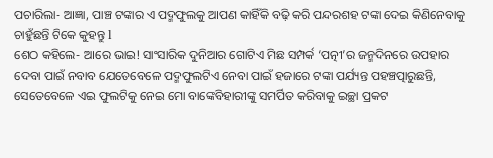ପଚାରିଲା- ଆଜ୍ଞା, ପାଞ୍ଚ ଟଙ୍କାର ଏ ପଦ୍ମଫୁଲକୁ ଆପଣ କାହିଁକି ବଢ଼ି କରି ପନ୍ଦରଶହ ଟଙ୍କା ଦେଇ କିଣିନେବାକୁ ଚାହୁଁଛନ୍ତି ଟିକେ କୁହନ୍ତୁ l
ଶେଠ କହିଲେ- ଆରେ ଭାଇ! ସାଂସାରିକ ଦୁନିଆର ଗୋଟିଏ ମିଛ ସମ୍ପର୍କ ‘ପତ୍ନୀ’ର ଜନ୍ମଦିନରେ ଉପହାର ଦେବା ପାଇଁ ନବାବ ଯେତେବେଳେ ପଦ୍ମଫୁଲଟିଏ ନେବା ପାଇଁ ହଜାରେ ଟଙ୍କା ପର୍ଯ୍ୟନ୍ତ ପହଞ୍ଚତ୍ପାରୁଛନ୍ତି, ସେତେବେଳେ ଏଇ ଫୁଲଟିକୁ ନେଇ ମୋ ବାଙ୍କେବିହାରୀଙ୍କୁ ସମର୍ପିତ କରିବାକୁ ଇଚ୍ଛା ପ୍ରକଟ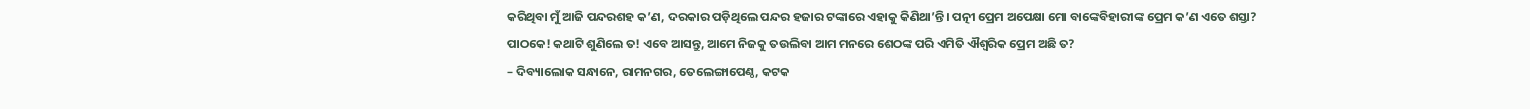କରିଥିବା ମୁଁ ଆଜି ପନ୍ଦରଶହ କ’ଣ, ଦରକାର ପଡ଼ିଥିଲେ ପନ୍ଦର ହଜାର ଟଙ୍କାରେ ଏହାକୁ କିଣିଥା’ନ୍ତି। ପତ୍ନୀ ପ୍ରେମ ଅପେକ୍ଷା ମୋ ବାଙ୍କେବିହାରୀଙ୍କ ପ୍ରେମ କ’ଣ ଏତେ ଶସ୍ତା?
ପାଠକେ! କଥାଟି ଶୁଣିଲେ ତ! ଏବେ ଆସନ୍ତୁ, ଆମେ ନିଜକୁ ତଉଲିବା ଆମ ମନରେ ଶେଠଙ୍କ ପରି ଏମିତି ଐଶ୍ୱରିକ ପ୍ରେମ ଅଛି ତ?
– ଦିବ୍ୟାଲୋକ ସନ୍ଧାନେ, ରାମନଗର, ତେଲେଙ୍ଗାପେଣ୍ଠ, କଟକ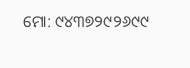ମୋ: ୯୪୩୭୨୯୨୬୯୯